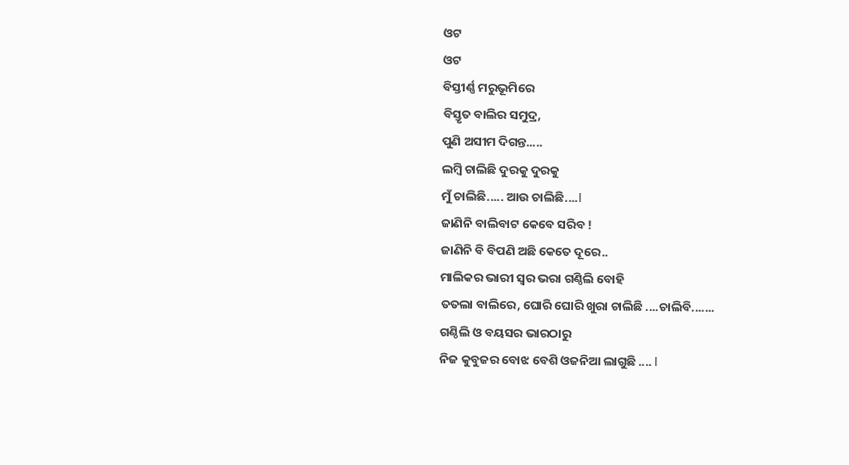ଓଟ
ଓଟ
ବିସ୍ତୀର୍ଣ୍ଣ ମରୁଭୂମିରେ
ବିସ୍ତୃତ ବାଲିର ସମୁଦ୍ର,
ପୁଣି ଅସୀମ ଦିଗନ୍ତ.....
ଲମ୍ବି ଚାଲିଛି ଦୁରକୁ ଦୁରକୁ
ମୁଁ ଚାଲିଛି..... ଆଉ ଚାଲିଛି....l
ଜାଣିନି ବାଲିବାଟ କେବେ ସରିବ !
ଜାଣିନି ବି ବିପଣି ଅଛି କେତେ ଦୂରେ..
ମାଲିକର ଭାରୀ ସ୍ୱର ଭରା ଗଣ୍ଠିଲି ବୋହି
ତତଲା ବାଲିରେ, ଘୋରି ଘୋରି ଖୁରା ଚାଲିଛି ....ଚାଲିବି.......
ଗଣ୍ଠିଲି ଓ ବୟସର ଭାରଠାରୁ
ନିଜ କୁବୁଜର ବୋଝ ବେଶି ଓଜନିଆ ଲାଗୁଛି .... l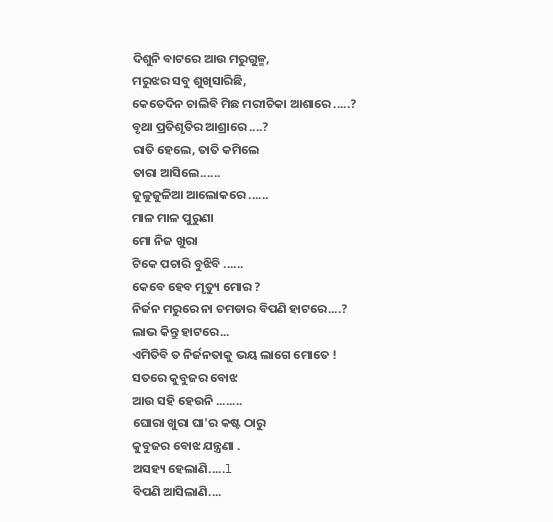ଦିଶୁନି ବାଟରେ ଆଉ ମରୁଗୁଳ୍ମ,
ମରୁଝର ସବୁ ଶୁଖିସାରିଛି,
କେତେଦିନ ଚାଲିବି ମିଛ ମରୀଚିକା ଆଶାରେ .....?
ବୃଥା ପ୍ରତିଶୃତିର ଆଶ୍ରାରେ ....?
ରାତି ହେଲେ, ତାତି କମିଲେ
ତାରା ଆସିଲେ......
ଜୁଳୁଜୁଳିଆ ଆଲୋକରେ ......
ମାଳ ମାଳ ପୁରୁଣା
ମୋ ନିଜ ଖୁରା
ଟିକେ ପଚାରି ବୁଝିବି ......
କେବେ ହେବ ମୃତ୍ୟୁ ମୋର ?
ନିର୍ଜନ ମରୁରେ ନା ଚମଡାର ବିପଣି ହାଟରେ....?
ଲାଭ କିନ୍ତୁ ହାଟରେ...
ଏମିତିବି ତ ନିର୍ଜନତାକୁ ଭୟ ଲାଗେ ମୋତେ !
ସତରେ କୁବୁଜର ବୋଝ
ଆଉ ସହି ହେଉନି ........
ଘୋରା ଖୁରା ଘା'ର କଷ୍ଟ ଠାରୁ
କୁବୁଜର ବୋଝ ଯନ୍ତ୍ରଣା .
ଅସହ୍ୟ ହେଲାଣି.....l
ବିପଣି ଆସିଲାଣି....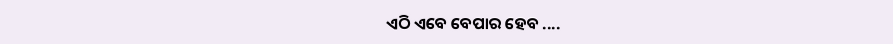ଏଠି ଏବେ ବେପାର ହେବ ....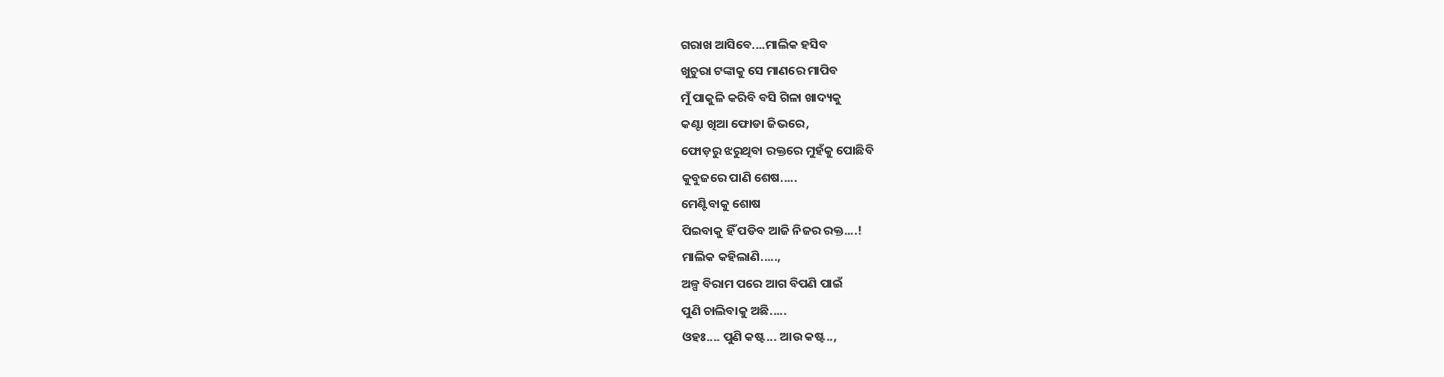ଗରାଖ ଆସିବେ....ମାଲିକ ହସିବ
ଖୁଚୁରା ଟଙ୍କାକୁ ସେ ମାଣରେ ମାପିବ
ମୁଁ ପାକୁଳି କରିବି ବସି ଗିଳା ଖାଦ୍ୟକୁ
କଣ୍ଟା ଖିଆ ଫୋଡା ଜିଭରେ,
ଫୋଡ଼ରୁ ଝରୁଥିବା ରକ୍ତରେ ମୁହଁକୁ ପୋଛିବି
କୁବୁଜରେ ପାଣି ଶେଷ.....
ମେଣ୍ଟିବାକୁ ଶୋଷ
ପିଇବାକୁ ହିଁ ପଡିବ ଆଜି ନିଜର ରକ୍ତ....!
ମାଲିକ କହିଲାଣି.....,
ଅଳ୍ପ ବିରାମ ପରେ ଆଗ ବିପଣି ପାଇଁ
ପୁଣି ଚାଲିବାକୁ ଅଛି.....
ଓହଃ.... ପୁଣି କଷ୍ଟ... ଆଉ କଷ୍ଟ..,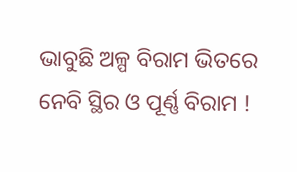ଭାବୁଛି ଅଳ୍ପ ବିରାମ ଭିତରେ
ନେବି ସ୍ଥିର ଓ ପୂର୍ଣ୍ଣ ବିରାମ !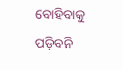ବୋହିବାକୁ ପଡ଼ିବନି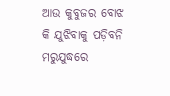ଆଉ କୁବୁଜର ବୋଝ
କି ଯୁଝିବାକୁ ପଡ଼ିବନି ମରୁଯୁଦ୍ଧରେ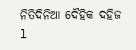ନିତିଦିନିଆ ଦୈହିକ ଦହିଜ l